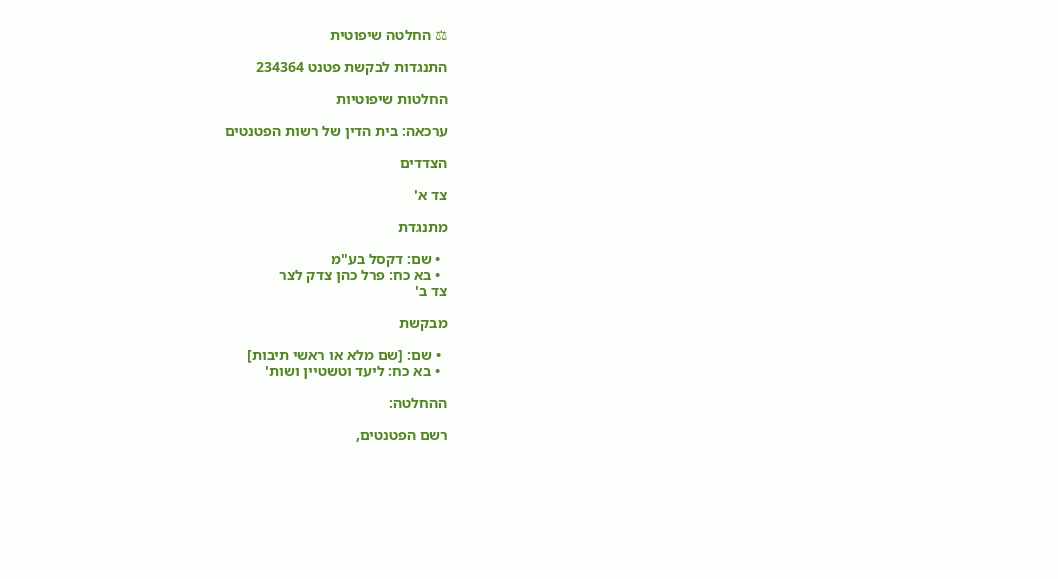⚖ החלטה שיפוטית

התנגדות לבקשת פטנט 234364

החלטות שיפוטיות

ערכאה: בית הדין של רשות הפטנטים

הצדדים

צד א'

מתנגדת

  • שם: דקסל בע"מ
  • בא כח: פרל כהן צדק לצר
צד ב'

מבקשת

  • שם: [שם מלא או ראשי תיבות]
  • בא כח: ליעד וטשטיין ושות'

ההחלטה:

רשם הפטנטים,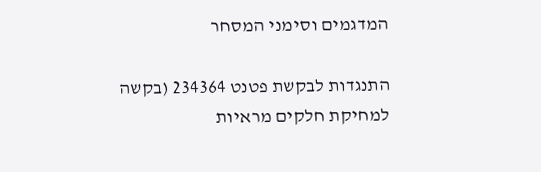המדגמים וסימני המסחר

התנגדות לבקשת פטנט 234364 (בקשה למחיקת חלקים מראיות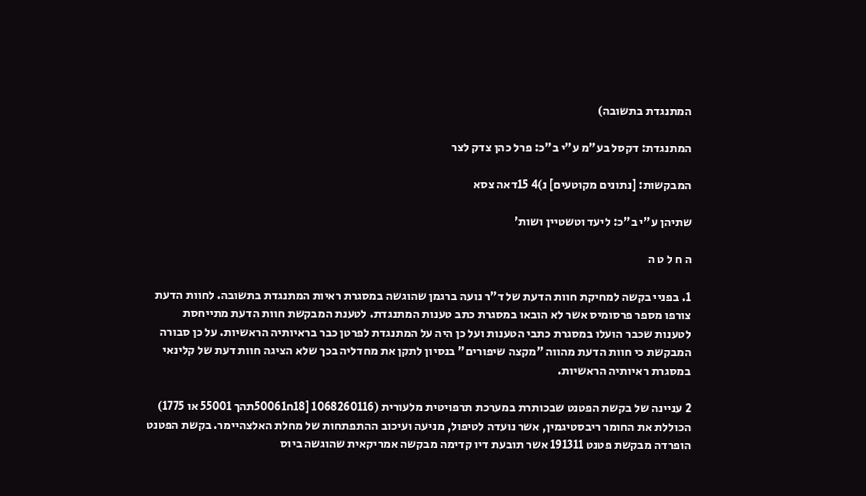המתנגדת בתשובה)

המתנגדת: דקסל בע"מ ע"י ב"כ: פרל כהן צדק לצר

המבקשות: [נתונים מקוטעים] נ)4 15דאה צסא

שתיהן ע"י ב"כ: ליעד וטשטיין ושות'

ה ח ל ט ה

1. בפניי בקשה למחיקת חוות הדעת של ד"ר נועה ברגמן שהוגשה במסגרת ראיות המתנגדת בתשובה. לחוות הדעת צורפו מספר פרסומיס אשר לא הובאו במסגרת כתב טענות המתנגדת. לטענת המבקשת חוות הדעת מתייחסת לטענות שכבר הועלו במסגרת כתבי הטענות ועל כן היה על המתנגדת לפרטן כבר בראיותיה הראשיות. על כן סבורה המבקשת כי חוות הדעת מהווה "מקצה שיפורים" בנסיון לתקן את מחדליה בכך שלא הציגה חוות דעת של קלינאי במסגרת ראיותיה הראשיות.

2 עניינה של בקשת הפטנט שבכותרת במערכת תרפויטית מלעורית (1068260116 [18ח50061תהך 55001 או 1775) הכוללת את החומר ריבסטיגמין, אשר נועדה לטיפול, מניעה ועיכוב ההתפתחות של מחלת האלצהיימר. בקשת הפטנט הופרדה מבקשת פטנט 191311 אשר תובעת דיו קדימה מבקשה אמריקאית שהוגשה ביוס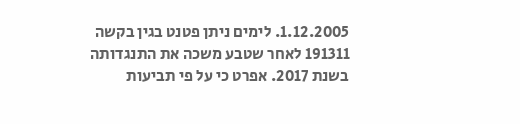1.12.2005. לימים ניתן פטנט בגין בקשה 191311 לאחר שטבע משכה את התנגדותה בשנת 2017. אפרט כי על פי תביעות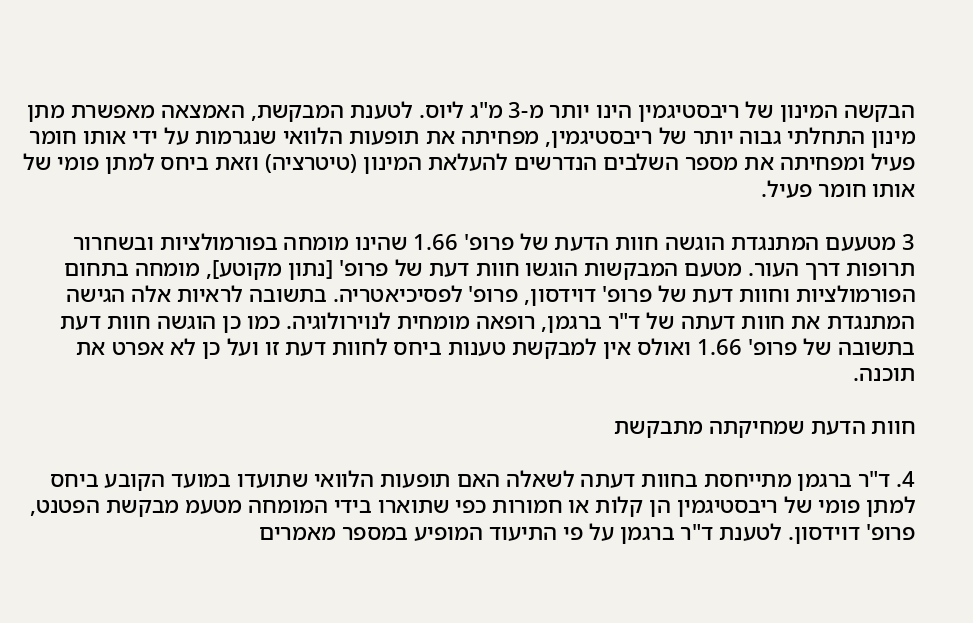הבקשה המינון של ריבסטיגמין הינו יותר מ-3 מ"ג ליוס. לטענת המבקשת, האמצאה מאפשרת מתן מינון התחלתי גבוה יותר של ריבסטיגמין, מפחיתה את תופעות הלוואי שנגרמות על ידי אותו חומר פעיל ומפחיתה את מספר השלבים הנדרשים להעלאת המינון (טיטרציה) וזאת ביחס למתן פומי של אותו חומר פעיל.

3 מטעעם המתנגדת הוגשה חוות הדעת של פרופ' 1.66 שהינו מומחה בפורמולציות ובשחרור תרופות דרך העור. מטעם המבקשות הוגשו חוות דעת של פרופ' [נתון מקוטע], מומחה בתחום הפורמולציות וחוות דעת של פרופ' דוידסון, פרופ' לפסיכיאטריה. בתשובה לראיות אלה הגישה המתנגדת את חוות דעתה של ד"ר ברגמן, רופאה מומחית לנוירולוגיה. כמו כן הוגשה חוות דעת בתשובה של פרופ' 1.66 ואולס אין למבקשת טענות ביחס לחוות דעת זו ועל כן לא אפרט את תוכנה.

חוות הדעת שמחיקתה מתבקשת

4. ד"ר ברגמן מתייחסת בחוות דעתה לשאלה האם תופעות הלוואי שתועדו במועד הקובע ביחס למתן פומי של ריבסטיגמין הן קלות או חמורות כפי שתוארו בידי המומחה מטעמ מבקשת הפטנט, פרופ' דוידסון. לטענת ד"ר ברגמן על פי התיעוד המופיע במספר מאמרים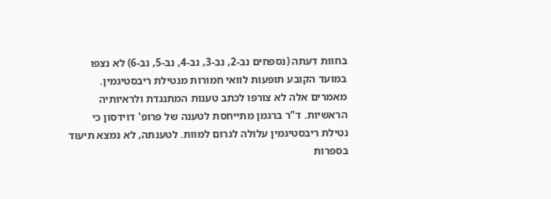בחוות דעתה (נספחים נב-2, נב-3, נב-4, נב-5, נב-6) לא נצפו במועד הקובע תופעות לוואי חמורות מנטילת ריבסטיגמין. מאמרים אלה לא צורפו לכתב טענות המתנגדת ולראיותיה הראשיות. ד"ר ברגמן מתייחסת לטענה של פרופ' דוידסון כי נטילת ריבסטיגמין עלולה לגרום למוות. לטענתה, לא נמצא תיעוד בספרות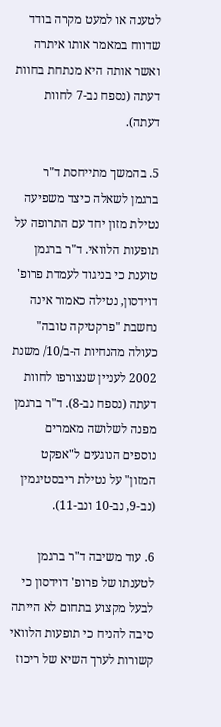לטענה או למעט מקרה בודד שדווח במאמר אותו איתרה ואשר אותה היא מנתחת בחוות דעתה (נספח נב-7 לחוות דעתה).

5. בהמשך מתייחסת ד"ר ברגמן לשאלה כיצד משפיעה נטילת מזון יחד עם התרופה על תופעות הלוואי. ד"ר ברגמן טוענת כי בניגוד לעמדת פרופ' דוידסון, נטילה כאמור אינה נחשבת "פרקטיקה טובה" כעולה מהנחיות ה-ב/10/ משנת 2002 לעניין שנצורפו לחוות דעתה (נספח נב-8). ד"ר ברגמן מפנה לשלושה מאמרים נוספים הנוגעים ל"אפקט המזון" על נטילת ריבסטיגמין (נב-9, נב-10 ונב-11).

6. עוד משיבה ד"ר ברגמן לטענתו של פרופ' דוידסון כי לבעל מקצוע בתחום לא הייתה סיבה להניח כי תופעות הלוואי קשורות לערך השיא של ריכוז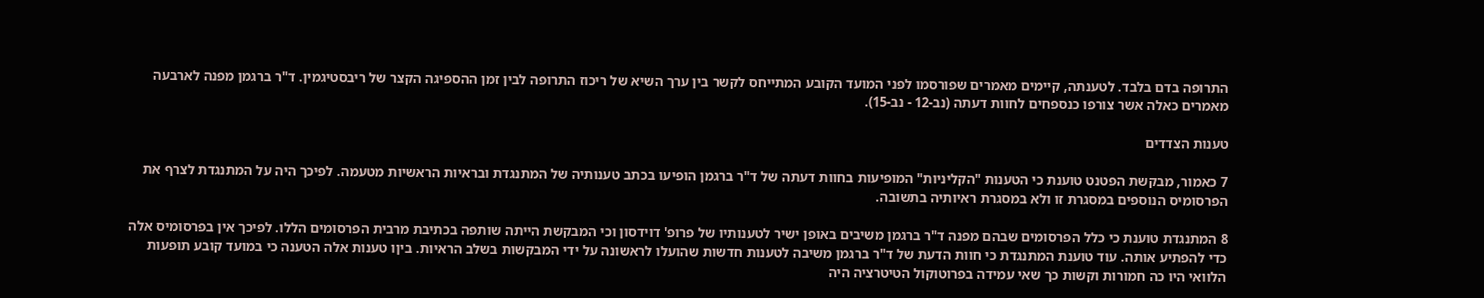התרופה בדם בלבד. לטענתה, קיימים מאמרים שפורסמו לפני המועד הקובע המתייחס לקשר בין ערך השיא של ריכוז התרופה לבין זמן ההספיגה הקצר של ריבסטיגמין. ד"ר ברגמן מפנה לארבעה מאמרים כאלה אשר צורפו כנספחים לחוות דעתה (נב-12 - נב-15).

טענות הצדדים

7 כאמור, מבקשת הפטנט טוענת כי הטענות "הקליניות" המופיעות בחוות דעתה של ד"ר ברגמן הופיעו בכתב טענותיה של המתנגדת ובראיות הראשיות מטעמה. לפיכך היה על המתנגדת לצרף את הפרסומיס הנוספים במסגרת זו ולא במסגרת ראיותיה בתשובה.

8 המתנגדת טוענת כי כלל הפרסומים שבהם מפנה ד"ר ברגמן משיבים באופן ישיר לטענותיו של פרופ' דוידסון וכי המבקשת הייתה שותפה בכתיבת מרבית הפרסומים הללו. לפיכך אין בפרסומיס אלה כדי להפתיע אותה. עוד טוענת המתנגדת כי חוות הדעת של ד"ר ברגמן משיבה לטענות חדשות שהועלו לראשונה על ידי המבקשות בשלב הראיות. ביןו טענות אלה הטענה כי במועד קובע תופעות הלוואי היו כה חמורות וקשות כך שאי עמידה בפרוטוקול הטיטרציה היה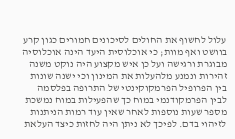עלול לחשוף את החולים לסיכונים חמורים כגון קרע בוושט ואף מוות; כי אוכלוסית היעד הינה אוכלוסיה מבוגרת ורגישה ועל כן איש מקצוע היה נוקט משנה זהירות ונמנע מלהעלות את המינון וכי ישנה שונות בין הפרופיל הפרמקוקינטי של התרופה בפלסמה לבין הפרמקודנמי במוח כך שהפעילות במוח נמשכת מספר שעות נוספות לאחר שאין עוד רמות הניתנות לזיהוי בדם. לפיכך לא ניתן היה לחזות כיצד העלאת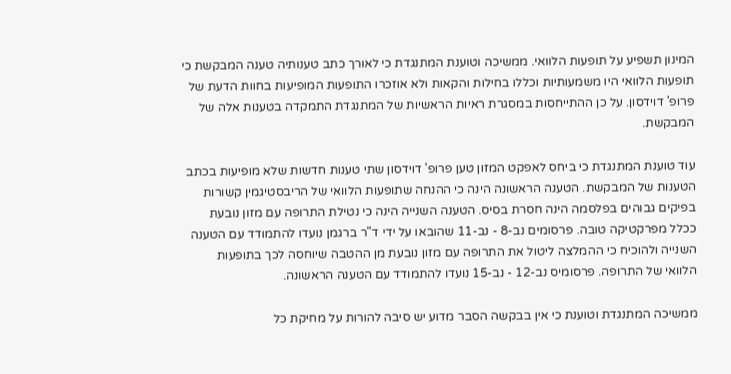המינון תשפיע על תופעות הלוואי. ממשיכה וטוענת המתנגדת כי לאורך כתב טענותיה טענה המבקשת כי תופעות הלוואי היו משמעותיות וכללו בחילות והקאות ולא אוזכרו התופעות המופיעות בחוות הדעת של פרופ' דוידסון. על כן ההתייחסות במסגרת ראיות הראשיות של המתנגדת התמקדה בטענות אלה של המבקשת.

עוד טוענת המתנגדת כי ביחס לאפקט המזון טען פרופ' דוידסון שתי טענות חדשות שלא מופיעות בכתב הטענות של המבקשת. הטענה הראשונה הינה כי ההנחה שתופעות הלוואי של הריבסטיגמין קשורות בפיקים גבוהים בפלסמה הינה חסרת בסיס. הטענה השנייה הינה כי נטילת התרופה עם מזון נובעת ככלל מפרקטיקה טובה. פרסומים נב-8 - נב-11 שהובאו על ידי ד"ר ברגמן נועדו להתמודד עם הטענה השנייה ולהוכיח כי ההמלצה ליטול את התרופה עם מזון נובעת מן ההטבה שיוחסה לכך בתופעות הלוואי של התרופה. פרסומיס נב-12 - נב-15 נועדו להתמודד עם הטענה הראשונה.

ממשיכה המתנגדת וטוענת כי אין בבקשה הסבר מדוע יש סיבה להורות על מחיקת כל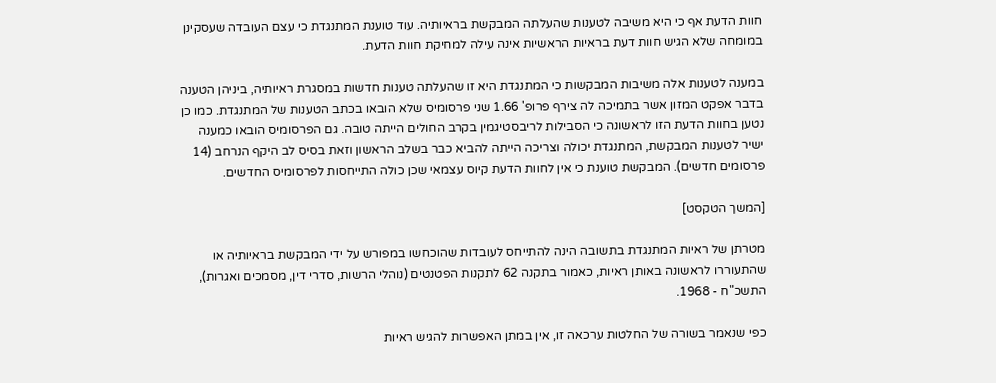חוות הדעת אף כי היא משיבה לטענות שהעלתה המבקשת בראיותיה. עוד טוענת המתנגדת כי עצם העובדה שעסקינן במומחה שלא הגיש חוות דעת בראיות הראשיות אינה עילה למחיקת חוות הדעת.

במענה לטענות אלה משיבות המבקשות כי המתנגדת היא זו שהעלתה טענות חדשות במסגרת ראיותיה, ביניהן הטענה בדבר אפקט המזון אשר בתמיכה לה צירף פרופ' 1.66 שני פרסומיס שלא הובאו בכתב הטענות של המתנגדת. כמו כן נטען בחוות הדעת הזו לראשונה כי הסבילות לריבסטיגמין בקרב החולים הייתה טובה. גם הפרסומיס הובאו כמענה ישיר לטענות המבקשת, המתנגדת יכולה וצריכה הייתה להביא כבר בשלב הראשון וזאת בסיס לב היקף הנרחב (14 פרסומים חדשים). המבקשת טוענת כי אין לחוות הדעת קיוס עצמאי שכן כולה התייחסות לפרסומיס החדשים.

[המשך הטקסט]

מטרתן של ראיות המתנגדת בתשובה הינה להתייחס לעובדות שהוכחשו במפורש על ידי המבקשת בראיותיה או שהתעוררו לראשונה באותן ראיות, כאמור בתקנה 62 לתקנות הפטנטים (נוהלי הרשות, סדרי דין, מסמכים ואגרות), התשכ"ח - 1968.

כפי שנאמר בשורה של החלטות ערכאה זו, אין במתן האפשרות להגיש ראיות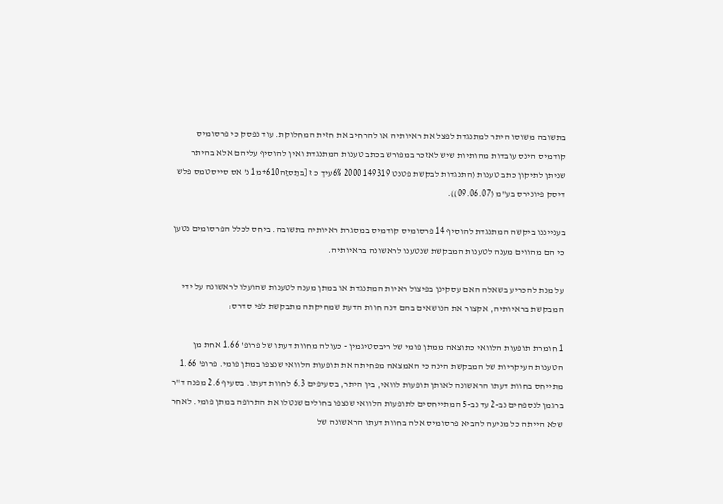בתשובה משוסו היתר למתנגדת לפצל את ראיותיה או להרחיב את חזית המחלוקת. עוד נפסק כי פרסומיס קודמיס הינס עובדות מהותיות שיש לאזכר במפורש בכתב טענות המתנגדת ואין להוסיף עליהם אלא בהיתר שניתן לתיקון כתב טענות (התנגדות לבקשת פטנט 149319 2000 6%עיך כ ז [בּתַסזַה610+מ1 נ' אס סייסטמס פלש דיסק פיונירס בע"מ (09.06.07)).

בענייננו ביקשה המתנגדת להוסיף 14 פרסומיס קודמיס במסגרת ראיותיה בתשובה. ביחס לכלל הפרסומים נטען כי הם מהווים מענה לטענות המבקשת שנטענו לראשונה בראיותיה.

על מנת להכריע בשאלה האם עסקינן בפיצול ראיות המתנגדת או במתן מענה לטענות שהועלו לראשונה על ידי המבקשת בראיותיה, אקצור את הנושאים בהם דנה חוות הדעת שמחיקתה מתבקשת לפי סדרס:

1 חומרת תופעות הלוואי כתוצאה ממתן פומי של ריבסטיגמין - כעולה מחוות דעתו של פרופ' 1.66 אחת מן הטענות העיקריות של המבקשת הינה כי האמצאה מפחיתה את תופעות הלוואי שנצפו במתן פומי. פרופ' 1.66 מתייחס בחוות דעתו הראשונה לאותן תופעות לוואי, בין היתר, בסעיפים 6.3 לחוות דעתו. בסעיף 2.6 מפנה ד"ר ברגמן לנספחים נב-2 עד נב-5 המתייחסים לתופעות הלוואי שנצפו בחולים שנטלו את התרופה במתן פומי. לאחר שלא הייתה כל מניעה להביא פרסומיס אלה בחוות דעתו הראשונה של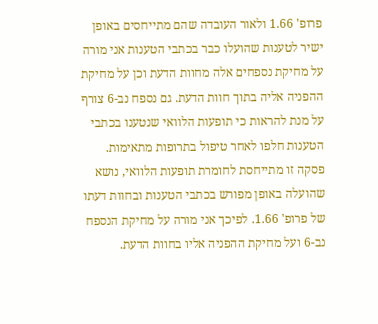פרופ' 1.66 ולאור העובדה שהם מתייחסים באופן ישיר לטענות שהועלו כבר בכתבי הטענות אני מורה על מחיקת נספחים אלה מחוות הדעת וכן על מחיקת ההפניה אליה בתוך חוות הדעת. גם נספח נב-6 צורף על מנת להראות כי תופעות הלוואי שנטענו בכתבי הטענות חלפו לאחר טיפול בתרופות מתאימות. פסקה זו מתייחסת לחומרת תופעות הלוואי, נושא שהועלה באופן מפורש בכתבי הטענות ובחוות דעתו של פרופ' 1.66. לפיכך אני מורה על מחיקת הנספח נב-6 ועל מחיקת ההפניה אליו בחוות הדעת.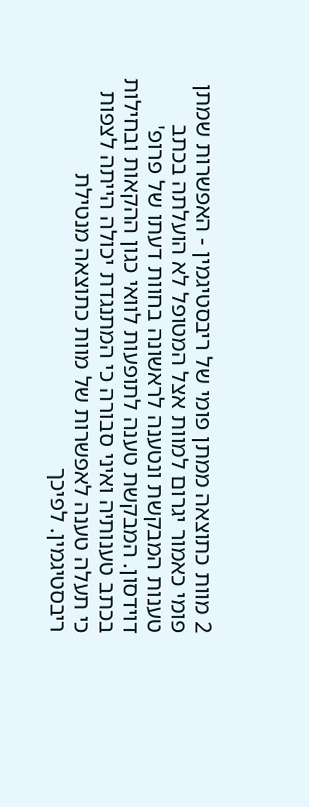2 מוות כתוצאה ממתן פומי של ריבסטיגמין - האפשרות שמתן פומי כאמור יגרום למוות אצל המטופל לא הועלתה בכתב טענות המבקשת ונטענה לראשונה בחוות דעתו של פרופ' דוידסון. המבקשת טענה לתופעות לוואי כגון ההקאות ובחילות בכתב טענותיה ואיני סבורה כי המתנגדת יכולה הייתה לצפות כי תעלה טענה לאפשרות של מוות כתוצאה מנטילת ריבסטיגמין. לפיכך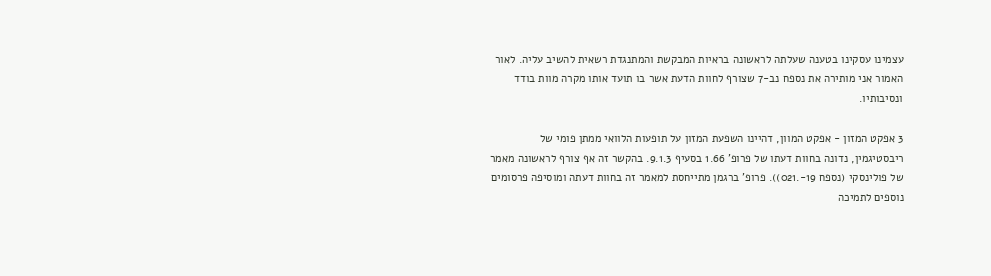עצמינו עסקינו בטענה שעלתה לראשונה בראיות המבקשת והמתנגדת רשאית להשיב עליה. לאור האמור אני מותירה את נספח נב-7 שצורף לחוות הדעת אשר בו תועד אותו מקרה מוות בודד ונסיבותיו.

3 אפקט המזון - אפקט המוון, דהיינו השפעת המזון על תופעות הלוואי ממתן פומי של ריבסטיגמין, נדונה בחוות דעתו של פרופ' 1.66 בסעיף 9.1.3. בהקשר זה אף צורף לראשונה מאמר של פולינסקי (נספח 19-.021)). פרופ' ברגמן מתייחסת למאמר זה בחוות דעתה ומוסיפה פרסומים נוספים לתמיכה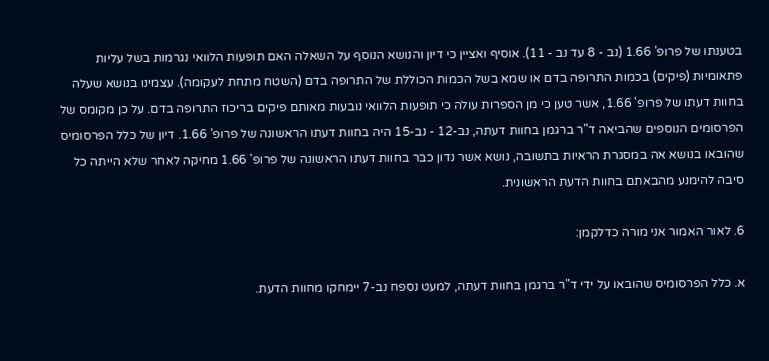בטענתו של פרופ' 1.66 (נב - 8 עד נב - 11). אוסיף ואציין כי דיון והנושא הנוסף על השאלה האם תופעות הלוואי נגרמות בשל עליות פתאומיות (פיקים) בכמות התרופה בדם או שמא בשל הכמות הכוללת של התרופה בדם (השטח מתחת לעקומה). עצמינו בנושא שעלה בחוות דעתו של פרופ' 1.66, אשר טען כי מן הספרות עולה כי תופעות הלוואי נובעות מאותם פיקים בריכוז התרופה בדם. על כן מקומס של הפרסומים הנוספים שהביאה ד"ר ברגמן בחוות דעתה, נב-12 - נב-15 היה בחוות דעתו הראשונה של פרופ' 1.66. דיון של כלל הפרסומיס שהובאו בנושא אה במסגרת הראיות בתשובה, נושא אשר נדון כבר בחוות דעתו הראשונה של פרופ' 1.66 מחיקה לאחר שלא הייתה כל סיבה להימנע מהבאתם בחוות הדעת הראשונית.

6. לאור האמור אני מורה כדלקמן:

א. כלל הפרסומיס שהובאו על ידי ד"ר ברגמן בחוות דעתה, למעט נספח נב-7 יימחקו מחוות הדעת.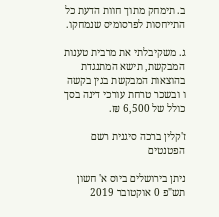ב. תימחק מתוך חוות הדעת כל התייחסות לפרסומיס שנמחקו.

ג. משקיבלתי את מרבית טענות המבקשת, תישא המתנגדת בהוצאות המבקשת בגין בקשה ו ובשכר טרחת עורכי דינה בסך כולל של 6,500 ₪.

ז'קלין ברכה סיגנית רשם הפטנטים

ניתן בירושלים ביוס א' חשון תש"פ 0 אוקטובר 2019